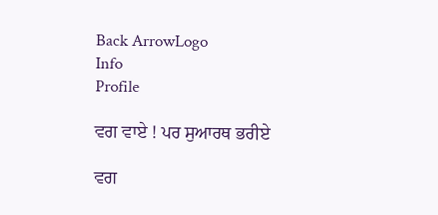Back ArrowLogo
Info
Profile

ਵਗ ਵਾਏ ! ਪਰ ਸੁਆਰਥ ਭਰੀਏ

ਵਗ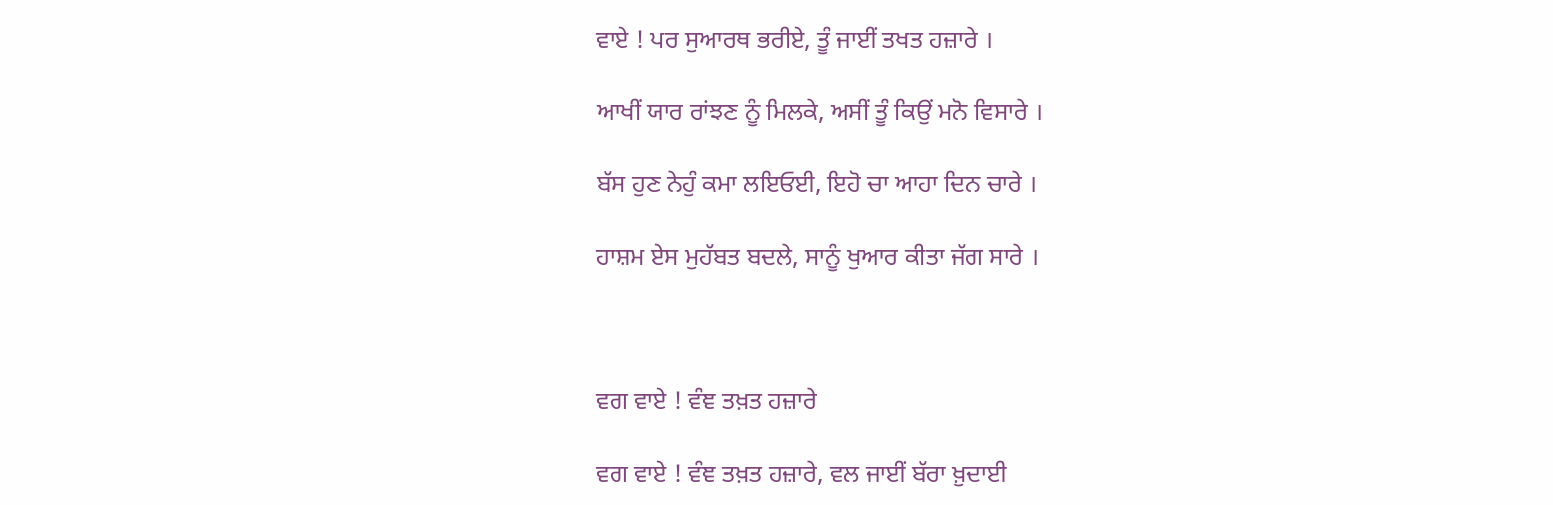ਵਾਏ ! ਪਰ ਸੁਆਰਥ ਭਰੀਏ, ਤੂੰ ਜਾਈਂ ਤਖਤ ਹਜ਼ਾਰੇ ।

ਆਖੀਂ ਯਾਰ ਰਾਂਝਣ ਨੂੰ ਮਿਲਕੇ, ਅਸੀਂ ਤੂੰ ਕਿਉਂ ਮਨੋ ਵਿਸਾਰੇ ।

ਬੱਸ ਹੁਣ ਨੇਹੁੰ ਕਮਾ ਲਇਓਈ, ਇਹੋ ਚਾ ਆਹਾ ਦਿਨ ਚਾਰੇ ।

ਹਾਸ਼ਮ ਏਸ ਮੁਹੱਬਤ ਬਦਲੇ, ਸਾਨੂੰ ਖੁਆਰ ਕੀਤਾ ਜੱਗ ਸਾਰੇ ।



ਵਗ ਵਾਏ ! ਵੰਞ ਤਖ਼ਤ ਹਜ਼ਾਰੇ

ਵਗ ਵਾਏ ! ਵੰਞ ਤਖ਼ਤ ਹਜ਼ਾਰੇ, ਵਲ ਜਾਈਂ ਬੱਰਾ ਖ਼ੁਦਾਈ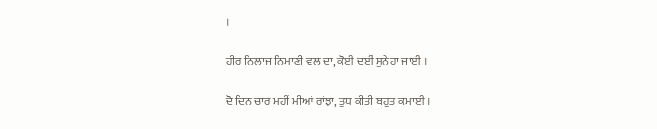।

ਹੀਰ ਨਿਲਾਜ ਨਿਮਾਣੀ ਵਲ ਦਾ, ਕੋਈ ਦਈਂ ਸੁਨੇਹਾ ਜਾਈ ।

ਦੋ ਦਿਨ ਚਾਰ ਮਹੀਂ ਮੀਆਂ ਰਾਂਝਾ, ਤੁਧ ਕੀਤੀ ਬਹੁਤ ਕਮਾਈ ।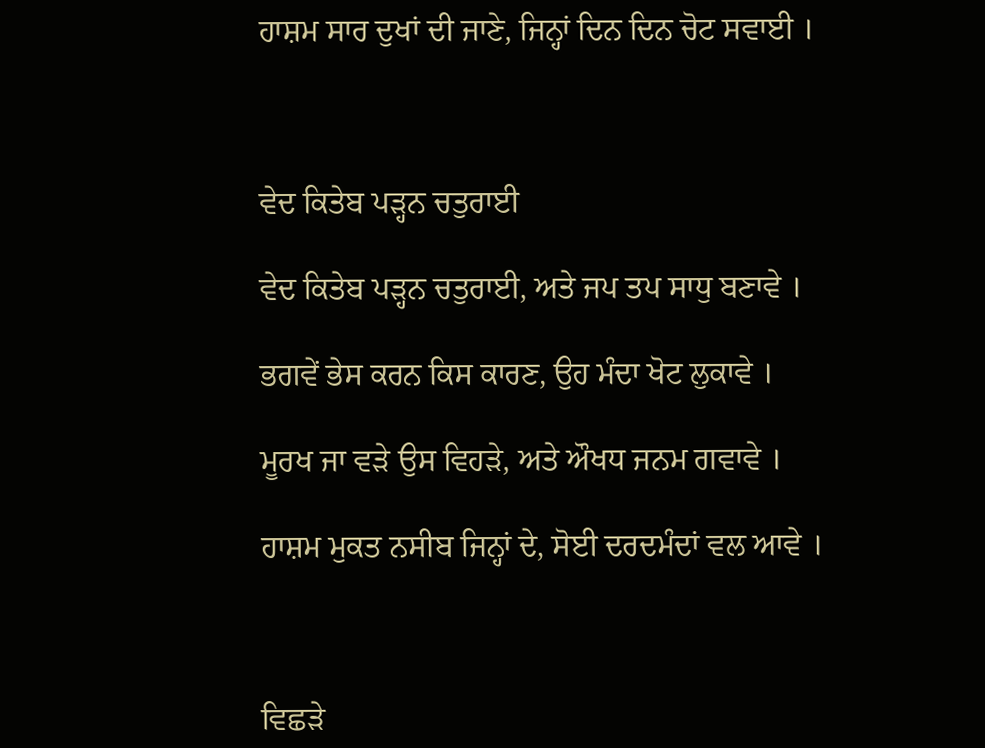ਹਾਸ਼ਮ ਸਾਰ ਦੁਖਾਂ ਦੀ ਜਾਣੇ, ਜਿਨ੍ਹਾਂ ਦਿਨ ਦਿਨ ਚੋਟ ਸਵਾਈ ।



ਵੇਦ ਕਿਤੇਬ ਪੜ੍ਹਨ ਚਤੁਰਾਈ

ਵੇਦ ਕਿਤੇਬ ਪੜ੍ਹਨ ਚਤੁਰਾਈ, ਅਤੇ ਜਪ ਤਪ ਸਾਧੁ ਬਣਾਵੇ ।

ਭਗਵੇਂ ਭੇਸ ਕਰਨ ਕਿਸ ਕਾਰਣ, ਉਹ ਮੰਦਾ ਖੋਟ ਲੁਕਾਵੇ ।

ਮੂਰਖ ਜਾ ਵੜੇ ਉਸ ਵਿਹੜੇ, ਅਤੇ ਔਖਧ ਜਨਮ ਗਵਾਵੇ ।

ਹਾਸ਼ਮ ਮੁਕਤ ਨਸੀਬ ਜਿਨ੍ਹਾਂ ਦੇ, ਸੋਈ ਦਰਦਮੰਦਾਂ ਵਲ ਆਵੇ ।



ਵਿਛੜੇ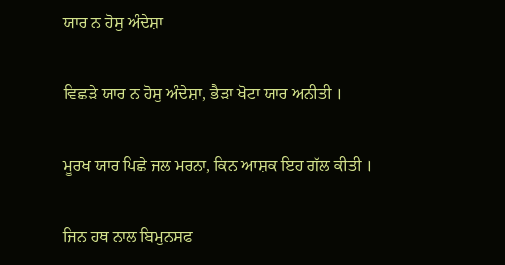ਯਾਰ ਨ ਹੋਸੁ ਅੰਦੇਸ਼ਾ

ਵਿਛੜੇ ਯਾਰ ਨ ਹੋਸੁ ਅੰਦੇਸ਼ਾ, ਭੈੜਾ ਖੋਟਾ ਯਾਰ ਅਨੀਤੀ ।

ਮੂਰਖ ਯਾਰ ਪਿਛੇ ਜਲ ਮਰਨਾ, ਕਿਨ ਆਸ਼ਕ ਇਹ ਗੱਲ ਕੀਤੀ ।

ਜਿਨ ਹਥ ਨਾਲ ਬਿਮੁਨਸਫ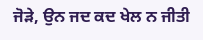ਜੋੜੇ, ਉਨ ਜਦ ਕਦ ਖੇਲ ਨ ਜੀਤੀ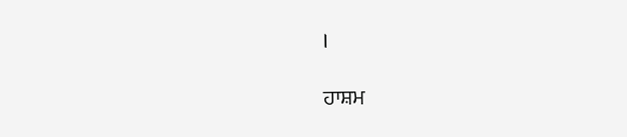।

ਹਾਸ਼ਮ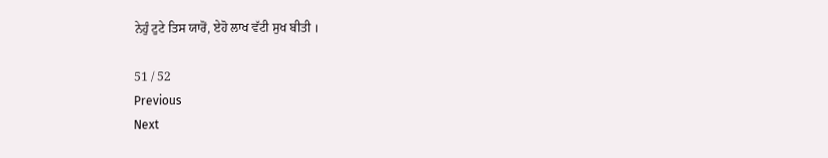ਨੇਹੁੰ ਟੁਟੇ ਤਿਸ ਯਾਰੋਂ, ਏਹੋ ਲਾਖ ਵੱਟੀ ਸੁਖ ਬੀਤੀ ।

51 / 52
Previous
Next